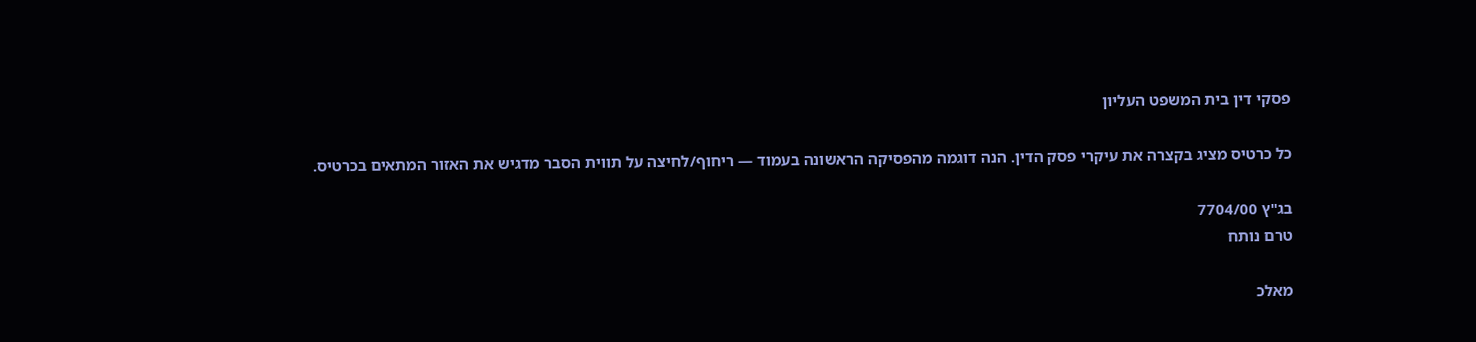פסקי דין בית המשפט העליון

כל כרטיס מציג בקצרה את עיקרי פסק הדין. הנה דוגמה מהפסיקה הראשונה בעמוד — ריחוף/לחיצה על תווית הסבר מדגיש את האזור המתאים בכרטיס.

בג"ץ 7704/00
טרם נותח

מאלכ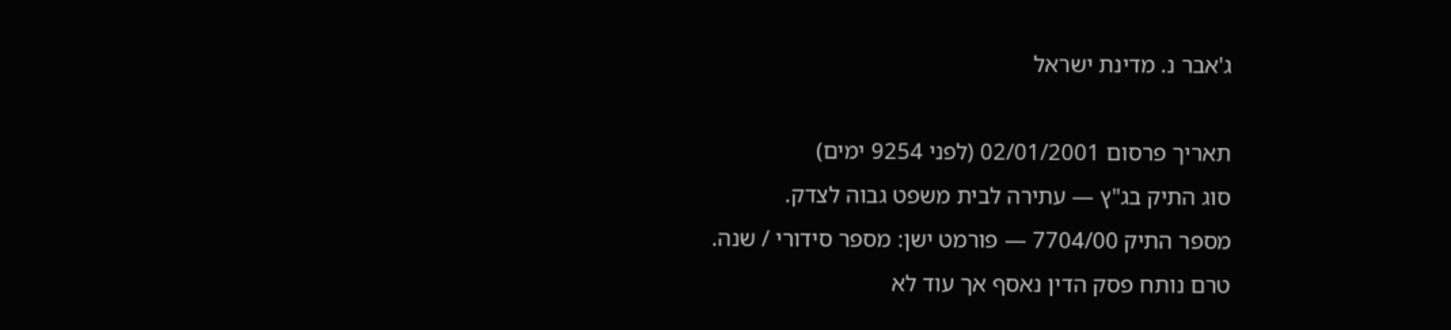ג'אבר נ. מדינת ישראל

תאריך פרסום 02/01/2001 (לפני 9254 ימים)
סוג התיק בג"ץ — עתירה לבית משפט גבוה לצדק.
מספר התיק 7704/00 — פורמט ישן: מספר סידורי / שנה.
טרם נותח פסק הדין נאסף אך עוד לא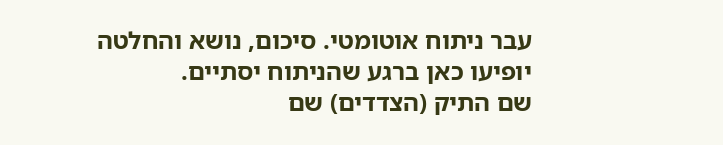עבר ניתוח אוטומטי. סיכום, נושא והחלטה יופיעו כאן ברגע שהניתוח יסתיים.
שם התיק (הצדדים) שם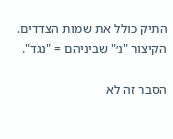התיק כולל את שמות הצדדים. הקיצור "נ׳" שביניהם = "נגד".

הסבר זה לא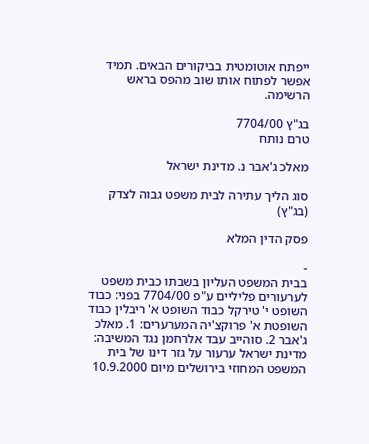ייפתח אוטומטית בביקורים הבאים. תמיד אפשר לפתוח אותו שוב מהפס בראש הרשימה.

בג"ץ 7704/00
טרם נותח

מאלכ ג'אבר נ. מדינת ישראל

סוג הליך עתירה לבית משפט גבוה לצדק (בג"ץ)

פסק הדין המלא

-
בבית המשפט העליון בשבתו כבית משפט לערעורים פליליים ע"פ 7704/00 בפני: כבוד השופט י' טירקל כבוד השופט א' ריבלין כבוד השופטת א' פרוקצ'יה המערערים: 1. מאלכ ג'אבר 2. סוהייב עבד אלרחמן נגד המשיבה: מדינת ישראל ערעור על גזר דינו של בית המשפט המחוזי בירושלים מיום 10.9.2000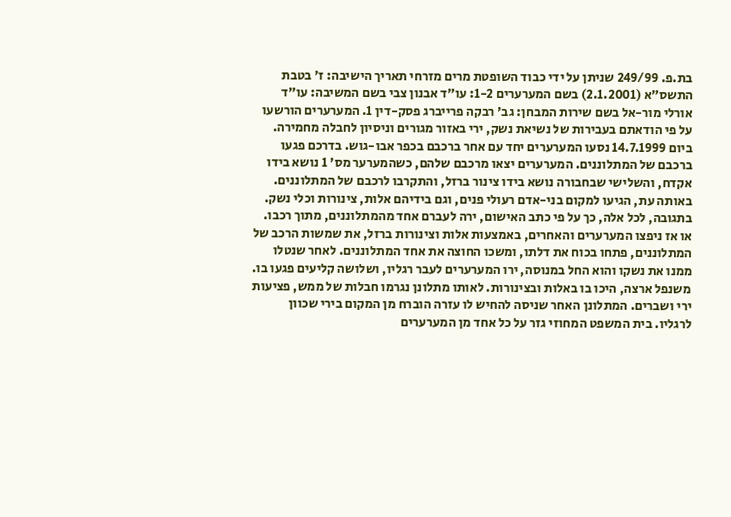בת.פ. 249/99 שניתן על ידי כבוד השופטת מרים מזרחי תאריך הישיבה: ז' בטבת התשס"א (2.1.2001) בשם המערערים 1-2: עו"ד אבנון צבי בשם המשיבה: עו"ד אורלי מור-אל בשם שירות המבחן: גב' רבקה פרייברג פסק-דין 1. המערערים הורשעו על פי הודאתם בעבירות של נשיאת נשק, ירי באזור מגורים וניסיון לחבלה מחמירה. ביום 14.7.1999 נסעו המערערים יחד עם אחר ברכבם בכפר אבו-גוש. בדרכם פגעו ברכבם של המתלוננים. המערערים יצאו מרכבם שלהם, כשהמערער מס' 1 נושא בידו אקדח, והשלישי שבחבורה נושא בידו צינור ברזל, והתקרבו לרכבם של המתלוננים. באותה עת, הגיעו למקום בני-אדם רעולי פנים, וגם בידיהם אלות, צינורות וכלי נשק. בתגובה, לכל אלה, כך על פי כתב האישום, ירה לעברם אחד מהמתלוננים, מתוך רכבו. או אז ניפצו המערערים והאחרים, באמצעות אלות וצינורות ברזל, את שמשות הרכב של המתלוננים, פתחו בכוח את דלתו, ומשכו החוצה את אחד המתלוננים. לאחר שנטלו ממנו את נשקו והוא החל במנוסה, ירו המערערים לעבר רגליו, ושלושה קליעים פגעו בו. משנפל ארצה, היכו בו באלות ובצינורות. לאותו מתלונן נגרמו חבלות של ממש, פציעות ירי ושברים. המתלונן האחר שניסה להחיש לו עזרה הוברח מן המקום בירי שכוון לרגליו. בית המשפט המחוזי גזר על כל אחד מן המערערים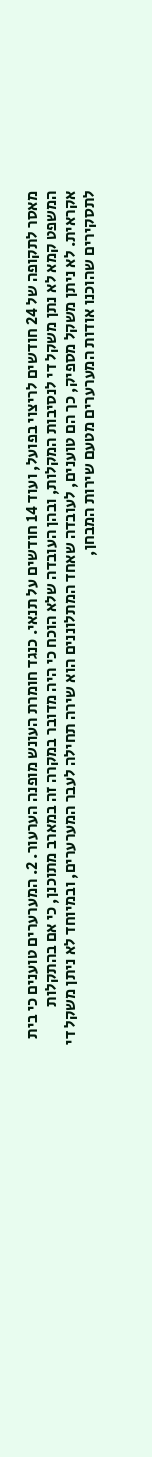מאסר לתקופה של 24 חודשים לריצוי בפועל, ועוד 14 חודשים על תנאי. כנגד חומרת העונש מופנה הערעור. 2. המערערים טוענים כי בית המשפט קמא לא נתן משקל די לנסיבות המקלות, ובהן העובדה שלא הוכח כי היה מדובר במקרה זה במארב מתוכנן, כי אם בהתקלות אקראית. לא ניתן משקל מספיק, כך הם טוענים, לעובדה שאחד המתלוננים הוא שירה תחילה לעבר המערערים, ובמיוחד לא ניתן משקל די לתסקירים שהוכנו אודות המערערים מטעם שירות המבחן,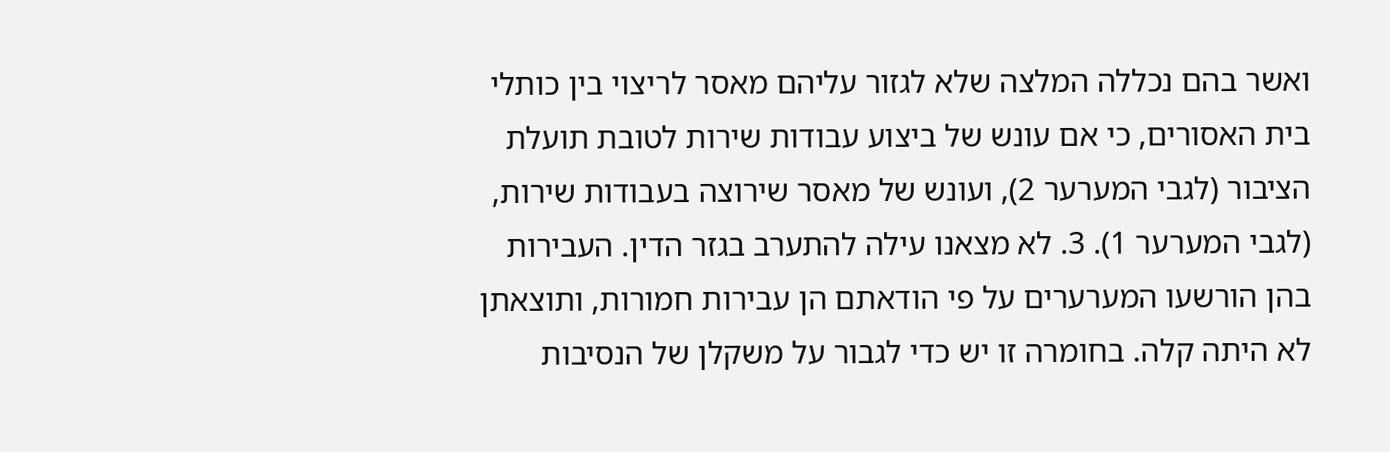ואשר בהם נכללה המלצה שלא לגזור עליהם מאסר לריצוי בין כותלי בית האסורים, כי אם עונש של ביצוע עבודות שירות לטובת תועלת הציבור (לגבי המערער 2), ועונש של מאסר שירוצה בעבודות שירות, (לגבי המערער 1). 3. לא מצאנו עילה להתערב בגזר הדין. העבירות בהן הורשעו המערערים על פי הודאתם הן עבירות חמורות, ותוצאתן לא היתה קלה. בחומרה זו יש כדי לגבור על משקלן של הנסיבות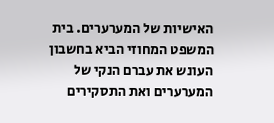האישיות של המערערים. בית המשפט המחוזי הביא בחשבון העונש את עברם הנקי של המערערים ואת התסקירים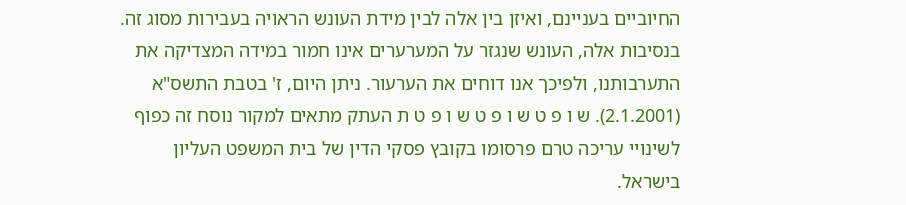החיוביים בעניינם, ואיזן בין אלה לבין מידת העונש הראויה בעבירות מסוג זה. בנסיבות אלה, העונש שנגזר על המערערים אינו חמור במידה המצדיקה את התערבותנו, ולפיכך אנו דוחים את הערעור. ניתן היום, ז' בטבת התשס"א (2.1.2001). ש ו פ ט ש ו פ ט ש ו פ ט ת העתק מתאים למקור נוסח זה כפוף לשינויי עריכה טרם פרסומו בקובץ פסקי הדין של בית המשפט העליון בישראל.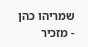שמריהו כהן - מזכיר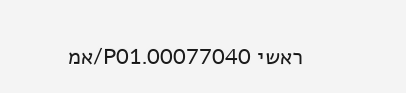ראשי 00077040.P01/אמ